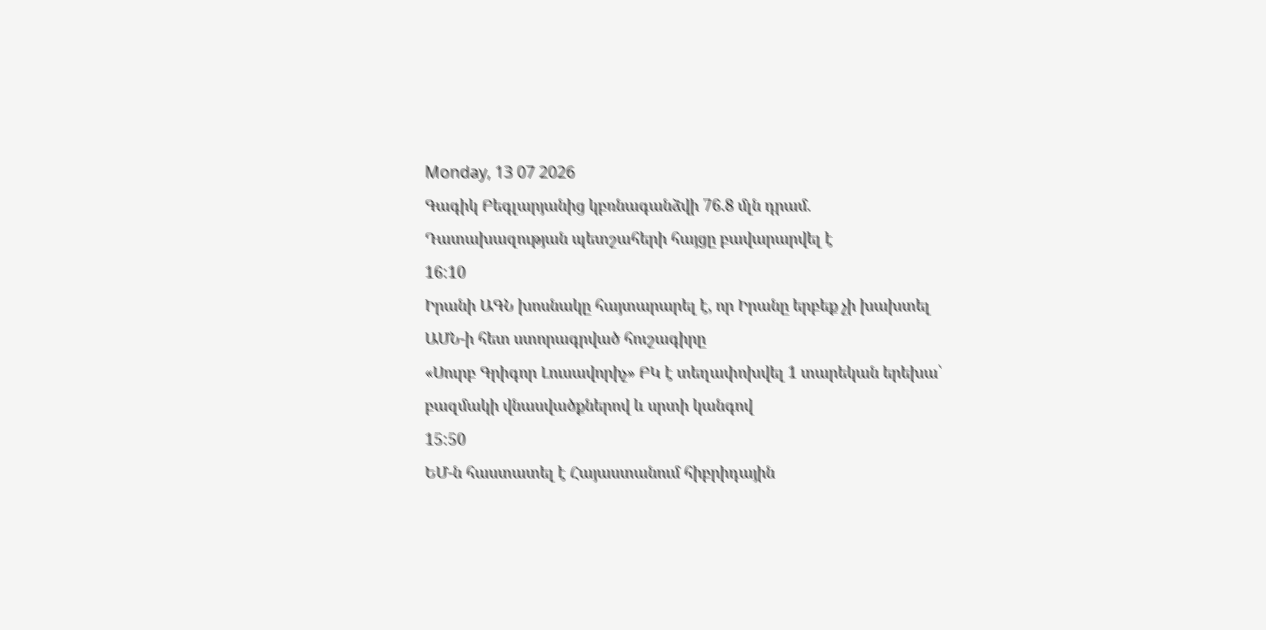Monday, 13 07 2026
Գագիկ Բեգլարյանից կբռնագանձվի 76.8 մլն դրամ. Դատախազության պետշահերի հայցը բավարարվել է
16:10
Իրանի ԱԳՆ խոսնակը հայտարարել է, որ Իրանը երբեք չի խախտել ԱՄՆ-ի հետ ստորագրված հուշագիրը
«Սուրբ Գրիգոր Լուսավորիչ» ԲԿ է տեղափոխվել 1 տարեկան երեխա՝ բազմակի վնասվածքներով և սրտի կանգով
15:50
ԵՄ-ն հաստատել է Հայաստանում հիբրիդային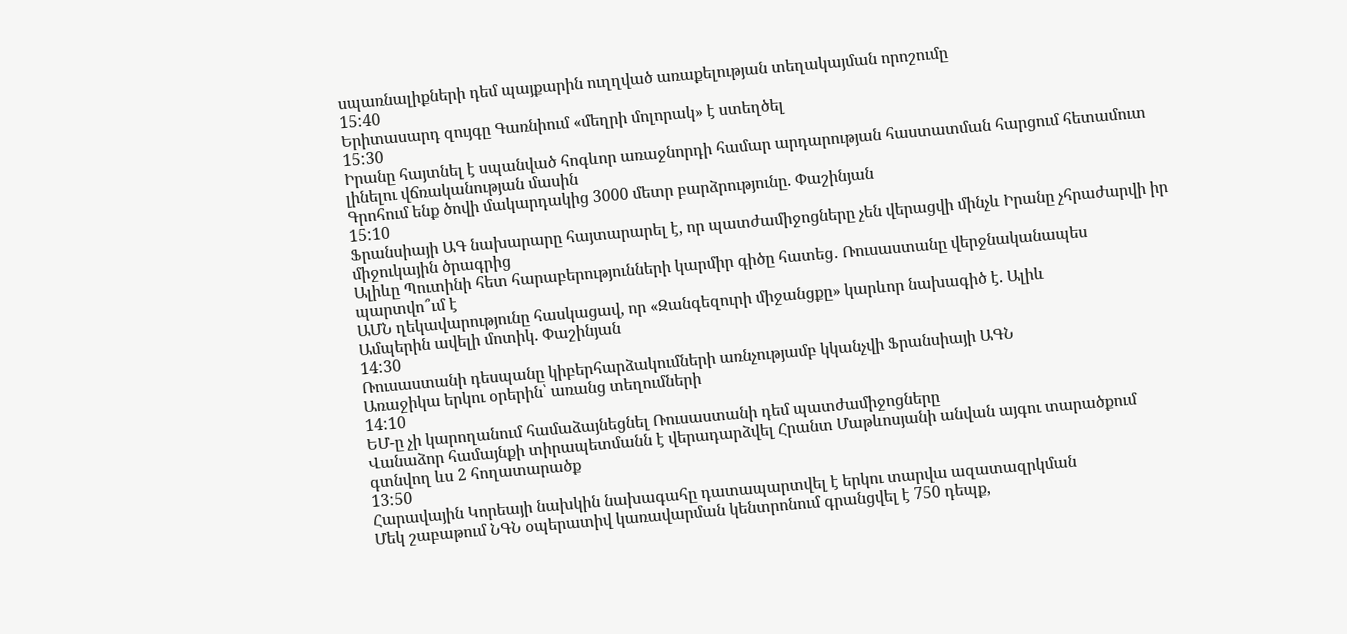սպառնալիքների դեմ պայքարին ուղղված առաքելության տեղակայման որոշումը
15:40
Երիտասարդ զույգը Գառնիում «մեղրի մոլորակ» է ստեղծել
15:30
Իրանը հայտնել է սպանված հոգևոր առաջնորդի համար արդարության հաստատման հարցում հետամուտ լինելու վճռականության մասին
Գրոհում ենք ծովի մակարդակից 3000 մետր բարձրությունը. Փաշինյան
15:10
Ֆրանսիայի ԱԳ նախարարը հայտարարել է, որ պատժամիջոցները չեն վերացվի մինչև Իրանը չհրաժարվի իր միջուկային ծրագրից
Ալիևը Պուտինի հետ հարաբերությունների կարմիր գիծը հատեց․ Ռուսաստանը վերջնականապես պարտվո՞ւմ է
ԱՄՆ ղեկավարությունը հասկացավ, որ «Զանգեզուրի միջանցքը» կարևոր նախագիծ է. Ալիև
Ամպերին ավելի մոտիկ. Փաշինյան
14:30
Ռուսաստանի դեսպանը կիբերհարձակումների առնչությամբ կկանչվի Ֆրանսիայի ԱԳՆ
Առաջիկա երկու օրերին՝ առանց տեղումների
14:10
ԵՄ-ը չի կարողանում համաձայնեցնել Ռուսաստանի դեմ պատժամիջոցները
Վանաձոր համայնքի տիրապետմանն է վերադարձվել Հրանտ Մաթևոսյանի անվան այգու տարածքում գտնվող ևս 2 հողատարածք
13:50
Հարավային Կորեայի նախկին նախագահը դատապարտվել է երկու տարվա ազատազրկման
Մեկ շաբաթում ՆԳՆ օպերատիվ կառավարման կենտրոնում գրանցվել է 750 դեպք,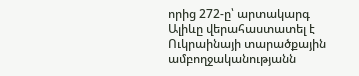որից 272-ը՝ արտակարգ
Ալիևը վերահաստատել է Ուկրաինայի տարածքային ամբողջականությանն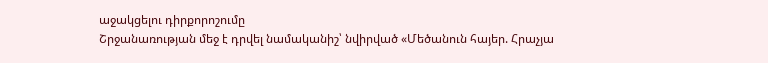աջակցելու դիրքորոշումը
Շրջանառության մեջ է դրվել նամականիշ՝ նվիրված «Մեծանուն հայեր. Հրաչյա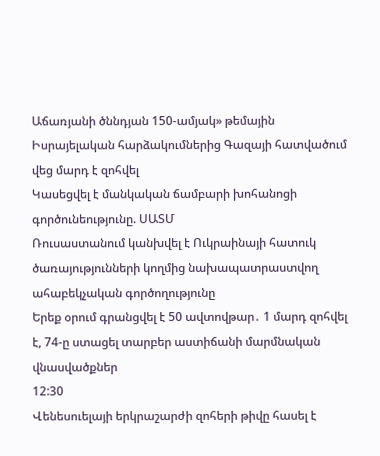Աճառյանի ծննդյան 150-ամյակ» թեմային
Իսրայելական հարձակումներից Գազայի հատվածում վեց մարդ է զոհվել
Կասեցվել է մանկական ճամբարի խոհանոցի գործունեությունը. ՍԱՏՄ
Ռուսաստանում կանխվել է Ուկրաինայի հատուկ ծառայությունների կողմից նախապատրաստվող ահաբեկչական գործողությունը
Երեք օրում գրանցվել է 50 ավտովթար․ 1 մարդ զոհվել է, 74-ը ստացել տարբեր աստիճանի մարմնական վնասվածքներ
12:30
Վենեսուելայի երկրաշարժի զոհերի թիվը հասել է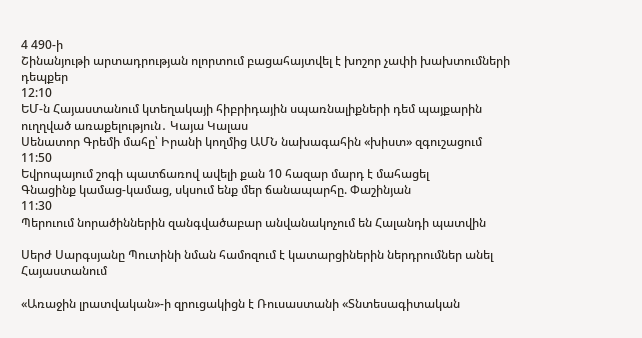4 490-ի
Շինանյութի արտադրության ոլորտում բացահայտվել է խոշոր չափի խախտումների դեպքեր
12:10
ԵՄ-ն Հայաստանում կտեղակայի հիբրիդային սպառնալիքների դեմ պայքարին ուղղված առաքելություն․ Կայա Կալաս
Սենատոր Գրեմի մահը՝ Իրանի կողմից ԱՄՆ նախագահին «խիստ» զգուշացում
11:50
Եվրոպայում շոգի պատճառով ավելի քան 10 հազար մարդ է մահացել
Գնացինք կամաց-կամաց, սկսում ենք մեր ճանապարհը. Փաշինյան
11:30
Պերուում նորածիններին զանգվածաբար անվանակոչում են Հալանդի պատվին

Սերժ Սարգսյանը Պուտինի նման համոզում է կատարցիներին ներդրումներ անել Հայաստանում

«Առաջին լրատվական»-ի զրուցակիցն է Ռուսաստանի «Տնտեսագիտական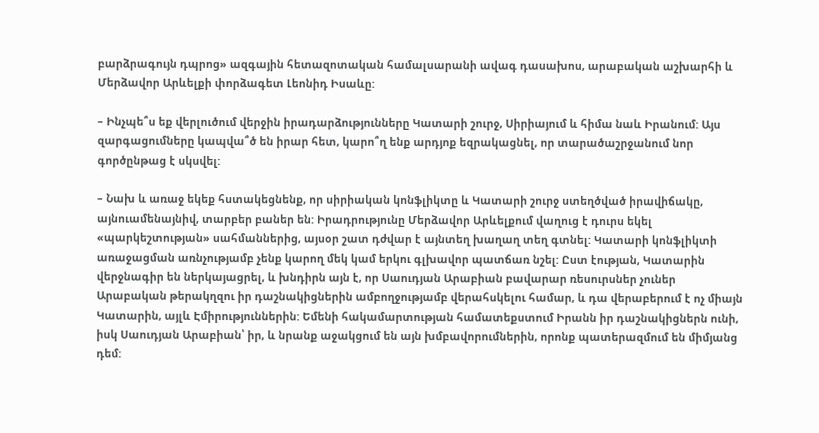բարձրագույն դպրոց» ազգային հետազոտական համալսարանի ավագ դասախոս, արաբական աշխարհի և Մերձավոր Արևելքի փորձագետ Լեոնիդ Իսաևը:

– Ինչպե՞ս եք վերլուծում վերջին իրադարձությունները Կատարի շուրջ, Սիրիայում և հիմա նաև Իրանում: Այս զարգացումները կապվա՞ծ են իրար հետ, կարո՞ղ ենք արդյոք եզրակացնել, որ տարածաշրջանում նոր գործընթաց է սկսվել:

– Նախ և առաջ եկեք հստակեցնենք, որ սիրիական կոնֆլիկտը և Կատարի շուրջ ստեղծված իրավիճակը, այնուամենայնիվ, տարբեր բաներ են: Իրադրությունը Մերձավոր Արևելքում վաղուց է դուրս եկել «պարկեշտության» սահմաններից, այսօր շատ դժվար է այնտեղ խաղաղ տեղ գտնել: Կատարի կոնֆլիկտի առաջացման առնչությամբ չենք կարող մեկ կամ երկու գլխավոր պատճառ նշել: Ըստ էության, Կատարին վերջնագիր են ներկայացրել, և խնդիրն այն է, որ Սաուդյան Արաբիան բավարար ռեսուրսներ չուներ Արաբական թերակղզու իր դաշնակիցներին ամբողջությամբ վերահսկելու համար, և դա վերաբերում է ոչ միայն Կատարին, այլև Էմիրություններին: Եմենի հակամարտության համատեքստում Իրանն իր դաշնակիցներն ունի, իսկ Սաուդյան Արաբիան՝ իր, և նրանք աջակցում են այն խմբավորումներին, որոնք պատերազմում են միմյանց դեմ: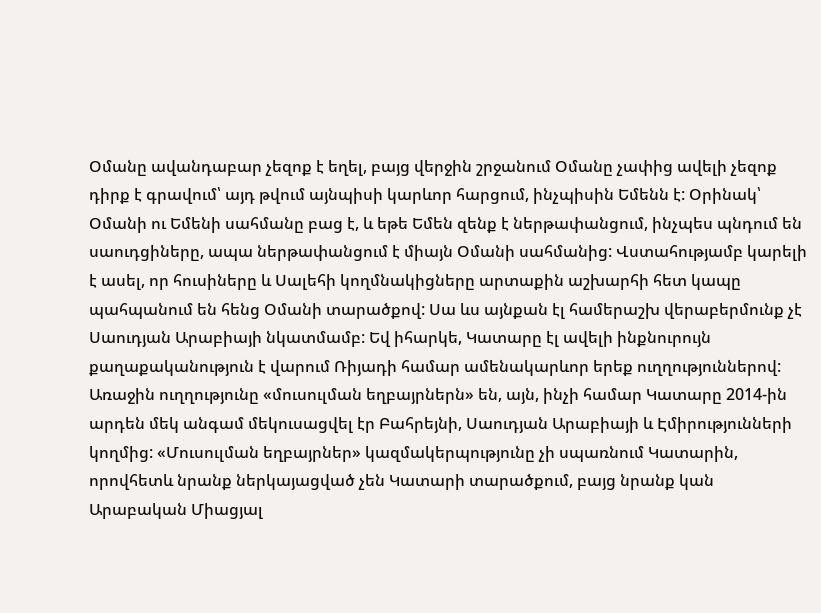Օմանը ավանդաբար չեզոք է եղել, բայց վերջին շրջանում Օմանը չափից ավելի չեզոք դիրք է գրավում՝ այդ թվում այնպիսի կարևոր հարցում, ինչպիսին Եմենն է: Օրինակ՝ Օմանի ու Եմենի սահմանը բաց է, և եթե Եմեն զենք է ներթափանցում, ինչպես պնդում են սաուդցիները, ապա ներթափանցում է միայն Օմանի սահմանից: Վստահությամբ կարելի է ասել, որ հուսիները և Սալեհի կողմնակիցները արտաքին աշխարհի հետ կապը պահպանում են հենց Օմանի տարածքով: Սա ևս այնքան էլ համերաշխ վերաբերմունք չէ Սաուդյան Արաբիայի նկատմամբ: Եվ իհարկե, Կատարը էլ ավելի ինքնուրույն քաղաքականություն է վարում Ռիյադի համար ամենակարևոր երեք ուղղություններով: Առաջին ուղղությունը «մուսուլման եղբայրներն» են, այն, ինչի համար Կատարը 2014-ին արդեն մեկ անգամ մեկուսացվել էր Բահրեյնի, Սաուդյան Արաբիայի և Էմիրությունների կողմից: «Մուսուլման եղբայրներ» կազմակերպությունը չի սպառնում Կատարին, որովհետև նրանք ներկայացված չեն Կատարի տարածքում, բայց նրանք կան Արաբական Միացյալ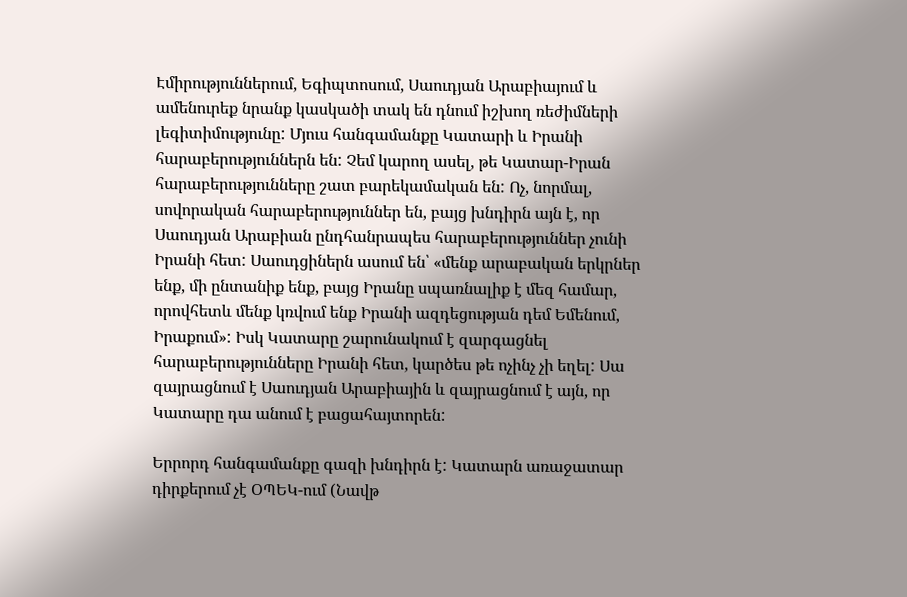Էմիրություններում, Եգիպտոսում, Սաուդյան Արաբիայում և ամենուրեք նրանք կասկածի տակ են դնում իշխող ռեժիմների լեգիտիմությունը: Մյուս հանգամանքը Կատարի և Իրանի հարաբերություններն են: Չեմ կարող ասել, թե Կատար-Իրան հարաբերությունները շատ բարեկամական են: Ոչ, նորմալ, սովորական հարաբերություններ են, բայց խնդիրն այն է, որ Սաուդյան Արաբիան ընդհանրապես հարաբերություններ չունի Իրանի հետ: Սաուդցիներն ասում են՝ «մենք արաբական երկրներ ենք, մի ընտանիք ենք, բայց Իրանը սպառնալիք է մեզ համար, որովհետև մենք կռվում ենք Իրանի ազդեցության դեմ Եմենում, Իրաքում»: Իսկ Կատարը շարունակում է զարգացնել հարաբերությունները Իրանի հետ, կարծես թե ոչինչ չի եղել: Սա զայրացնում է Սաուդյան Արաբիային և զայրացնում է այն, որ Կատարը դա անում է բացահայտորեն:

Երրորդ հանգամանքը գազի խնդիրն է: Կատարն առաջատար դիրքերում չէ ՕՊԵԿ-ում (Նավթ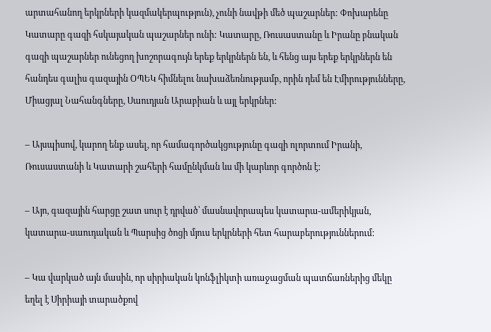արտահանող երկրների կազմակերպություն), չունի նավթի մեծ պաշարներ: Փոխարենը Կատարը գազի հսկայական պաշարներ ունի: Կատարը, Ռուսաստանը և Իրանը բնական գազի պաշարներ ունեցող խոշորագույն երեք երկրներն են, և հենց այս երեք երկրներն են հանդես գալիս գազային ՕՊԵԿ հիմնելու նախաձեռնությամբ, որին դեմ են Էմիրությունները, Միացյալ Նահանգները, Սաուդյան Արաբիան և այլ երկրներ:

– Այսպիսով, կարող ենք ասել, որ համագործակցությունը գազի ոլորտում Իրանի, Ռուսաստանի և Կատարի շահերի համընկման ևս մի կարևոր գործոն է:

– Այո, գազային հարցը շատ սուր է դրված՝ մասնավորապես կատարա-ամերիկյան, կատարա-սաուդական և Պարսից ծոցի մյուս երկրների հետ հարաբերություններում:

– Կա վարկած այն մասին, որ սիրիական կոնֆլիկտի առաջացման պատճառներից մեկը եղել է Սիրիայի տարածքով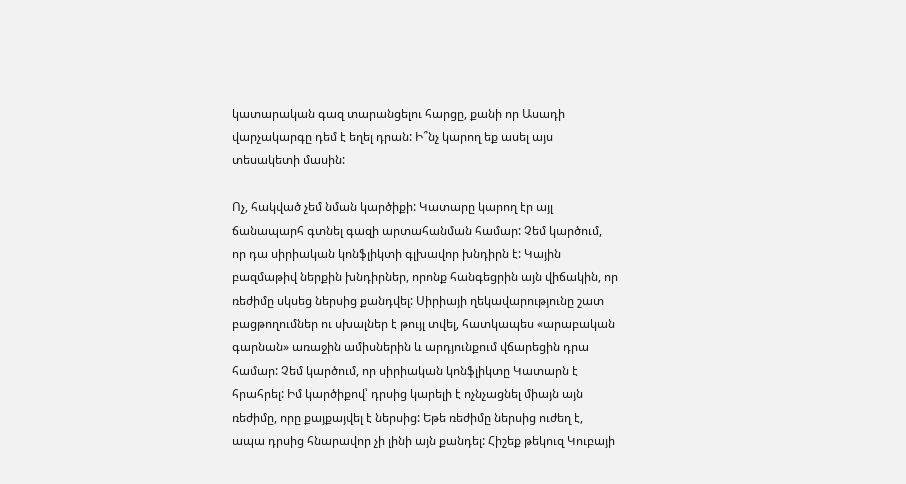կատարական գազ տարանցելու հարցը, քանի որ Ասադի վարչակարգը դեմ է եղել դրան: Ի՞նչ կարող եք ասել այս տեսակետի մասին:

Ոչ, հակված չեմ նման կարծիքի: Կատարը կարող էր այլ ճանապարհ գտնել գազի արտահանման համար: Չեմ կարծում, որ դա սիրիական կոնֆլիկտի գլխավոր խնդիրն է: Կային բազմաթիվ ներքին խնդիրներ, որոնք հանգեցրին այն վիճակին, որ ռեժիմը սկսեց ներսից քանդվել: Սիրիայի ղեկավարությունը շատ բացթողումներ ու սխալներ է թույլ տվել, հատկապես «արաբական գարնան» առաջին ամիսներին և արդյունքում վճարեցին դրա համար: Չեմ կարծում, որ սիրիական կոնֆլիկտը Կատարն է հրահրել: Իմ կարծիքով՝ դրսից կարելի է ոչնչացնել միայն այն ռեժիմը, որը քայքայվել է ներսից: Եթե ռեժիմը ներսից ուժեղ է, ապա դրսից հնարավոր չի լինի այն քանդել: Հիշեք թեկուզ Կուբայի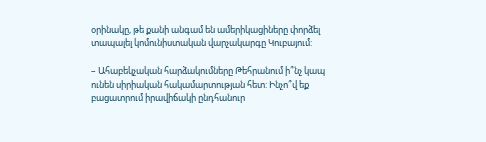օրինակը, թե քանի անգամ են ամերիկացիները փորձել տապալել կոմունիստական վարչակարգը Կուբայում:

– Ահաբեկչական հարձակումները Թեհրանում ի՞նչ կապ ունեն սիրիական հակամարտության հետ: Ինչո՞վ եք բացատրում իրավիճակի ընդհանուր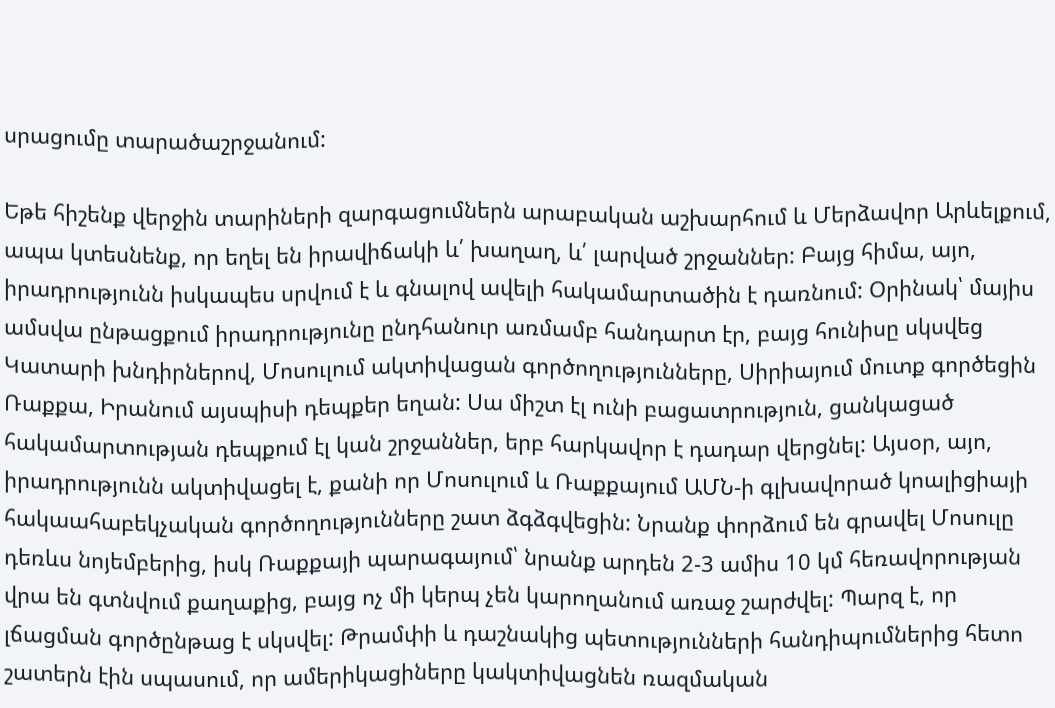սրացումը տարածաշրջանում:

Եթե հիշենք վերջին տարիների զարգացումներն արաբական աշխարհում և Մերձավոր Արևելքում, ապա կտեսնենք, որ եղել են իրավիճակի և՛ խաղաղ, և՛ լարված շրջաններ: Բայց հիմա, այո, իրադրությունն իսկապես սրվում է և գնալով ավելի հակամարտածին է դառնում: Օրինակ՝ մայիս ամսվա ընթացքում իրադրությունը ընդհանուր առմամբ հանդարտ էր, բայց հունիսը սկսվեց Կատարի խնդիրներով, Մոսուլում ակտիվացան գործողությունները, Սիրիայում մուտք գործեցին Ռաքքա, Իրանում այսպիսի դեպքեր եղան: Սա միշտ էլ ունի բացատրություն, ցանկացած հակամարտության դեպքում էլ կան շրջաններ, երբ հարկավոր է դադար վերցնել: Այսօր, այո, իրադրությունն ակտիվացել է, քանի որ Մոսուլում և Ռաքքայում ԱՄՆ-ի գլխավորած կոալիցիայի հակաահաբեկչական գործողությունները շատ ձգձգվեցին: Նրանք փորձում են գրավել Մոսուլը դեռևս նոյեմբերից, իսկ Ռաքքայի պարագայում՝ նրանք արդեն 2-3 ամիս 10 կմ հեռավորության վրա են գտնվում քաղաքից, բայց ոչ մի կերպ չեն կարողանում առաջ շարժվել: Պարզ է, որ լճացման գործընթաց է սկսվել: Թրամփի և դաշնակից պետությունների հանդիպումներից հետո շատերն էին սպասում, որ ամերիկացիները կակտիվացնեն ռազմական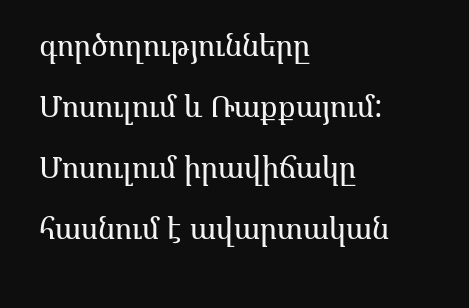գործողությունները Մոսուլում և Ռաքքայում: Մոսուլում իրավիճակը հասնում է ավարտական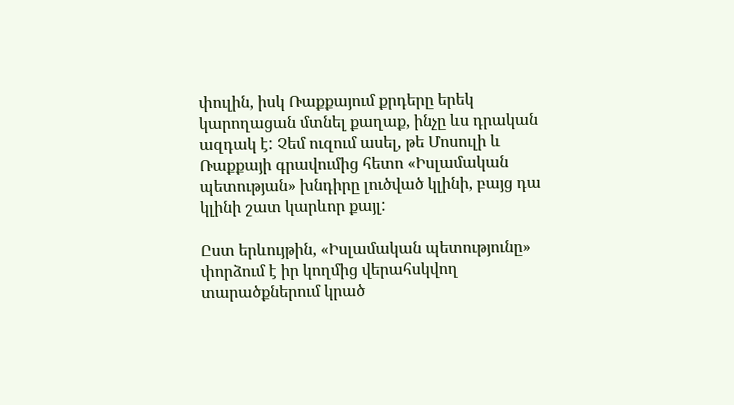փուլին, իսկ Ռաքքայում քրդերը երեկ կարողացան մտնել քաղաք, ինչը ևս դրական ազդակ է: Չեմ ուզում ասել, թե Մոսուլի և Ռաքքայի գրավումից հետո «Իսլամական պետության» խնդիրը լուծված կլինի, բայց դա կլինի շատ կարևոր քայլ:

Ըստ երևույթին, «Իսլամական պետությունը» փորձում է իր կողմից վերահսկվող տարածքներում կրած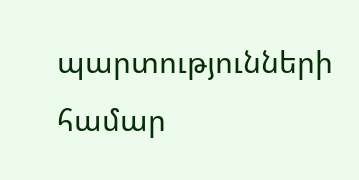պարտությունների համար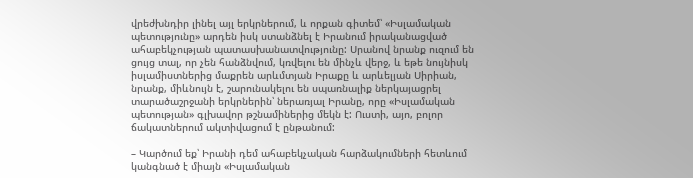վրեժխնդիր լինել այլ երկրներում, և որքան գիտեմ՝ «Իսլամական պետությունը» արդեն իսկ ստանձնել է Իրանում իրականացված ահաբեկչության պատասխանատվությունը: Սրանով նրանք ուզում են ցույց տալ, որ չեն հանձնվում, կռվելու են մինչև վերջ, և եթե նույնիսկ իսլամիստներից մաքրեն արևմտյան Իրաքը և արևելյան Սիրիան, նրանք, միևնույն է, շարունակելու են սպառնալիք ներկայացրել տարածաշրջանի երկրներին՝ ներառյալ Իրանը, որը «Իսլամական պետության» գլխավոր թշնամիներից մեկն է: Ուստի, այո, բոլոր ճակատներում ակտիվացում է ընթանում:

– Կարծում եք՝ Իրանի դեմ ահաբեկչական հարձակումների հետևում կանգնած է միայն «Իսլամական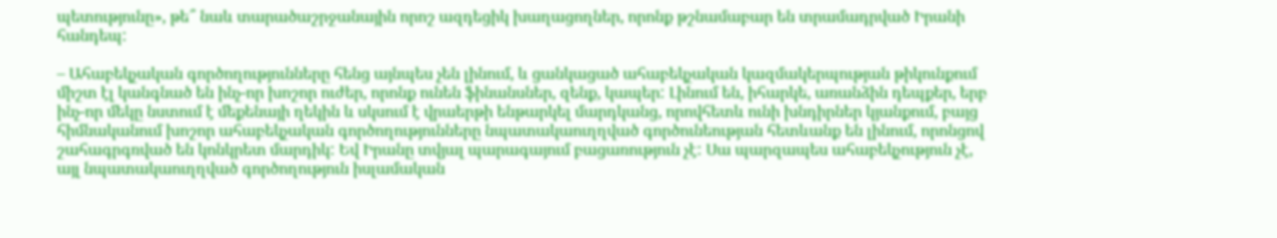պետությունը», թե՞ նաև տարածաշրջանային որոշ ազդեցիկ խաղացողներ, որոնք թշնամաբար են տրամադրված Իրանի հանդեպ:

– Ահաբեկչական գործողությունները հենց այնպես չեն լինում, և ցանկացած ահաբեկչական կազմակերպության թիկունքում միշտ էլ կանգնած են ինչ-որ խոշոր ուժեր, որոնք ունեն ֆինանսներ, զենք, կապեր: Լինում են, իհարկե, առանձին դեպքեր, երբ ինչ-որ մեկը նստում է մեքենայի ղեկին և սկսում է վրաերթի ենթարկել մարդկանց, որովհետև ունի խնդիրներ կյանքում, բայց հիմնականում խոշոր ահաբեկչական գործողությունները նպատակաուղղված գործունեության հետևանք են լինում, որոնցով շահագրգռված են կոնկրետ մարդիկ: Եվ Իրանը տվյալ պարագայում բացառություն չէ: Սա պարզապես ահաբեկչություն չէ, այլ նպատակաուղղված գործողություն իսլամական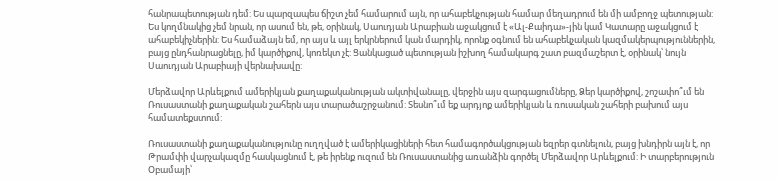հանրապետության դեմ: Ես պարզապես ճիշտ չեմ համարում այն, որ ահաբեկչության համար մեղադրում են մի ամբողջ պետության: Ես կողմնակից չեմ նրան, որ ասում են, թե, օրինակ, Սաուդյան Արաբիան աջակցում է «Ալ-Քաիդա»-յին կամ Կատարը աջակցում է ահաբեկիչներին: Ես համաձայն եմ, որ այս և այլ երկրներում կան մարդիկ, որոնք օգնում են ահաբեկչական կազմակերպություններին, բայց ընդհանրացնելը, իմ կարծիքով, կոռեկտ չէ: Ցանկացած պետության իշխող համակարգ շատ բազմաշերտ է, օրինակ՝ նույն Սաուդյան Արաբիայի վերնախավը:

Մերձավոր Արևելքում ամերիկյան քաղաքականության ակտիվանալը, վերջին այս զարգացումները, Ձեր կարծիքով, շոշափո՞ւմ են Ռուսաստանի քաղաքական շահերն այս տարածաշրջանում: Տեսնո՞ւմ եք արդյոք ամերիկյան և ռուսական շահերի բախում այս համատեքստում:

Ռուսաստանի քաղաքականությունը ուղղված է ամերիկացիների հետ համագործակցության եզրեր գտնելուն, բայց խնդիրն այն է, որ Թրամփի վարչակազմը հասկացնում է, թե իրենք ուզում են Ռուսաստանից առանձին գործել Մերձավոր Արևելքում: Ի տարբերություն Օբամայի՝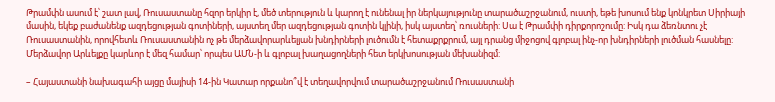Թրամփն ասում է՝ շատ լավ, Ռուսաստանը հզոր երկիր է, մեծ տերություն և կարող է ունենալ իր ներկայությունը տարածաշրջանում, ուստի, եթե խոսում ենք կոնկրետ Սիրիայի մասին, եկեք բաժանենք ազդեցության գոտիների, այստեղ մեր ազդեցության գոտին կլինի, իսկ այստեղ՝ ռուսների: Սա է Թրամփի դիրքորոշումը: Իսկ դա ձեռնտու չէ Ռուսաստանին, որովհետև Ռուսաստանին ոչ թե մերձավորարևելյան խնդիրների լուծումն է հետաքրքրում, այլ դրանց միջոցով գլոբալ ինչ-որ խնդիրների լուծման հասնելը: Մերձավոր Արևելքը կարևոր է մեզ համար՝ որպես ԱՄՆ-ի և գլոբալ խաղացողների հետ երկխոսության մեխանիզմ:

– Հայաստանի նախագահի այցը մայիսի 14-ին Կատար որքանո՞վ է տեղավորվում տարածաշրջանում Ռուսաստանի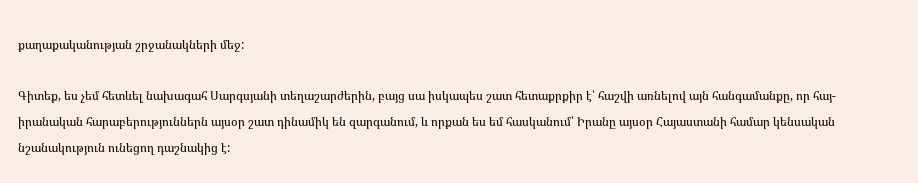քաղաքականության շրջանակների մեջ:

Գիտեք, ես չեմ հետևել նախագահ Սարգսյանի տեղաշարժերին, բայց սա իսկապես շատ հետաքրքիր է՝ հաշվի առնելով այն հանգամանքը, որ հայ-իրանական հարաբերություններն այսօր շատ դինամիկ են զարգանում, և որքան ես եմ հասկանում՝ Իրանը այսօր Հայաստանի համար կենսական նշանակություն ունեցող դաշնակից է: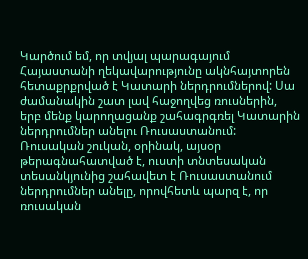Կարծում եմ, որ տվյալ պարագայում Հայաստանի ղեկավարությունը ակնհայտորեն հետաքրքրված է Կատարի ներդրումներով: Սա ժամանակին շատ լավ հաջողվեց ռուսներին, երբ մենք կարողացանք շահագրգռել Կատարին ներդրումներ անելու Ռուսաստանում: Ռուսական շուկան, օրինակ, այսօր թերագնահատված է, ուստի տնտեսական տեսանկյունից շահավետ է Ռուսաստանում ներդրումներ անելը, որովհետև պարզ է, որ ռուսական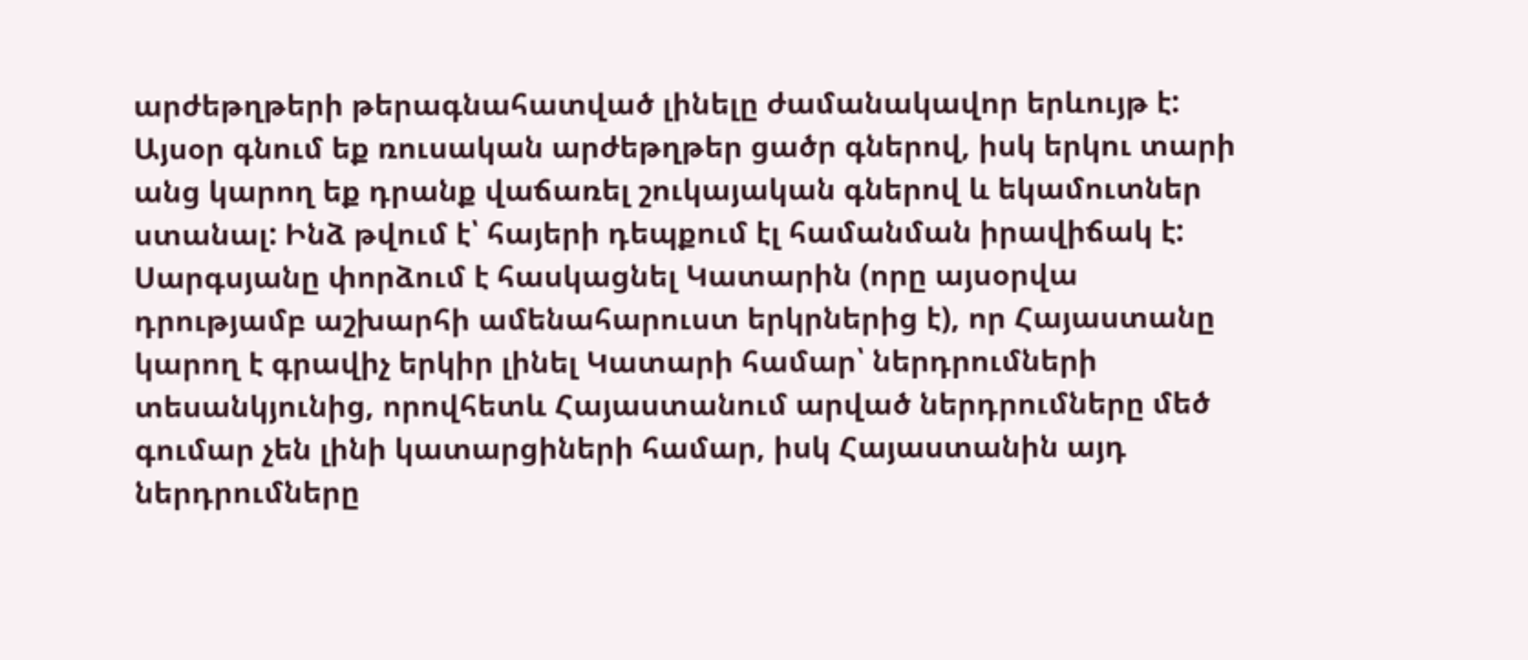արժեթղթերի թերագնահատված լինելը ժամանակավոր երևույթ է: Այսօր գնում եք ռուսական արժեթղթեր ցածր գներով, իսկ երկու տարի անց կարող եք դրանք վաճառել շուկայական գներով և եկամուտներ ստանալ: Ինձ թվում է՝ հայերի դեպքում էլ համանման իրավիճակ է: Սարգսյանը փորձում է հասկացնել Կատարին (որը այսօրվա դրությամբ աշխարհի ամենահարուստ երկրներից է), որ Հայաստանը կարող է գրավիչ երկիր լինել Կատարի համար՝ ներդրումների տեսանկյունից, որովհետև Հայաստանում արված ներդրումները մեծ գումար չեն լինի կատարցիների համար, իսկ Հայաստանին այդ ներդրումները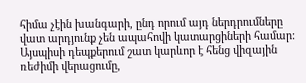հիմա չէին խանգարի, ընդ որում այդ ներդրումները վատ արդյունք չեն ապահովի կատարցիների համար: Այսպիսի դեպքերում շատ կարևոր է հենց վիզային ռեժիմի վերացումը,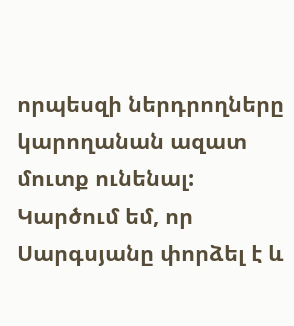որպեսզի ներդրողները կարողանան ազատ մուտք ունենալ: Կարծում եմ, որ Սարգսյանը փորձել է և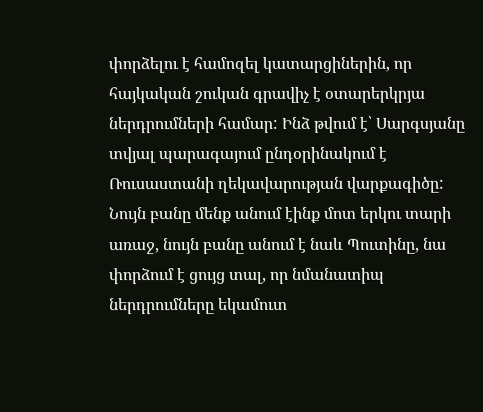փորձելու է համոզել կատարցիներին, որ հայկական շուկան գրավիչ է օտարերկրյա ներդրումների համար: Ինձ թվում է՝ Սարգսյանը տվյալ պարագայում ընդօրինակում է Ռուսաստանի ղեկավարության վարքագիծը: Նույն բանը մենք անում էինք մոտ երկու տարի առաջ, նույն բանը անում է նաև Պուտինը, նա փորձում է ցույց տալ, որ նմանատիպ ներդրումները եկամուտ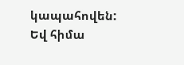կապահովեն: Եվ հիմա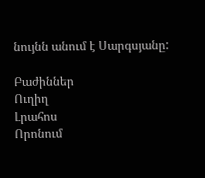նույնն անում է Սարգսյանը:

Բաժիններ
Ուղիղ
Լրահոս
Որոնում